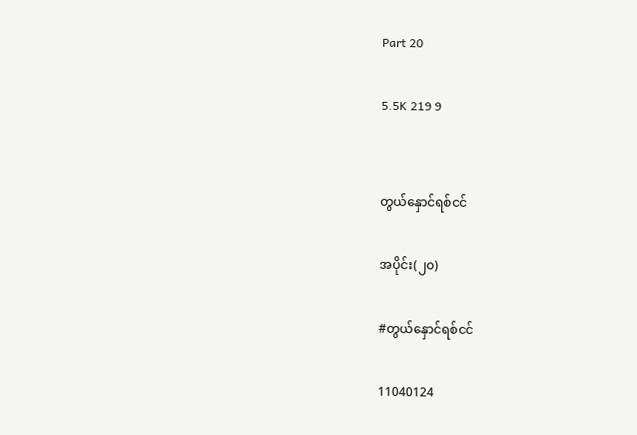Part 20

5.5K 219 9


တွယ်နှောင်ရစ်ငင်

အပိုင်း(၂၀)

#တွယ်နှောင်ရစ်ငင်

11040124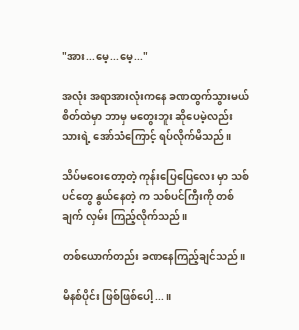"အား...မေ့...မေ့..."

အလုံး အရာအားလုံးကနေ ခဏထွက်သွားမယ် စိတ်ထဲမှာ ဘာမှ မတွေးဘူး ဆိုပေမဲ့လည်း သားရဲ့ အော်သံကြောင့် ရပ်လိုက်မိသည်။

သိပ်မဝေးတော့တဲ့ ကုန်းပြေပြေလေး မှာ သစ်ပင်တွေ နွယ်နေတဲ့ က သစ်ပင်ကြီးကို တစ်ချက် လှမ်း ကြည့်လိုက်သည်။

တစ်ယောက်တည်း ခဏနေကြည့်ချင်သည်။

မိနစ်ပိုင်း ဖြစ်ဖြစ်ပေါ့...။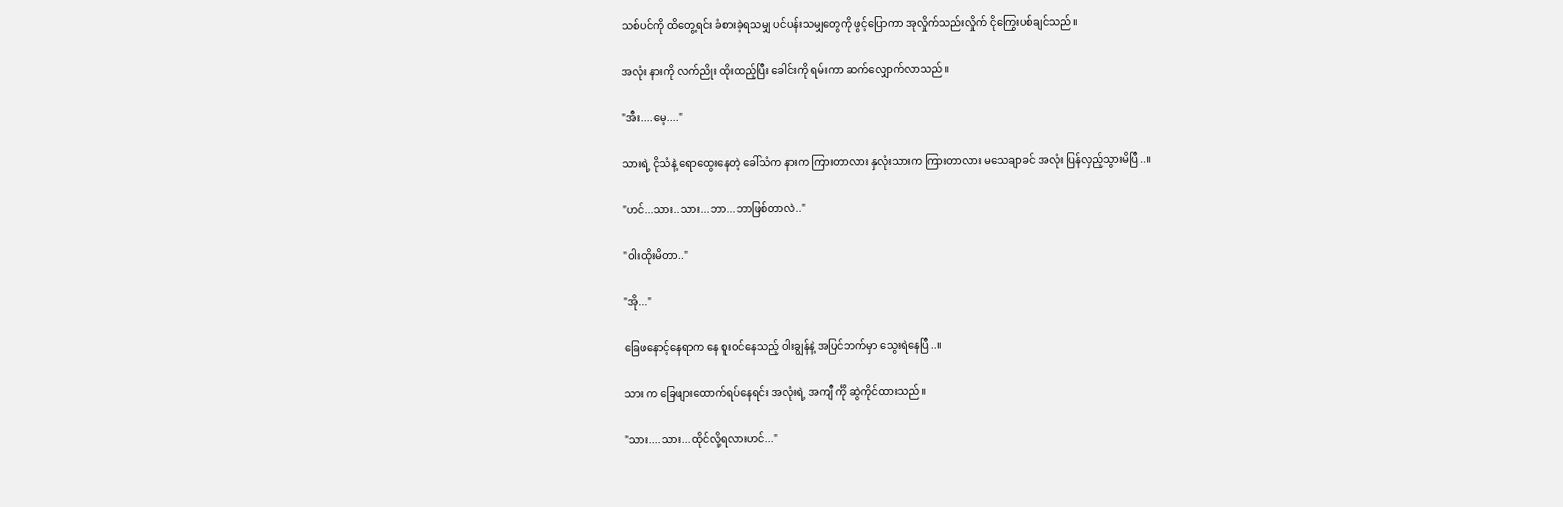သစ်ပင်ကို ထိတွေ့ရင်း ခံစားခဲ့ရသမျှ ပင်ပန်းသမျှတွေကို ဖွင့်ပြောကာ အုလှိုက်သည်းလှိုက် ငိုကြွေးပစ်ချင်သည်။

အလုံး နားကို လက်ညိုး ထိုးထည့်ပြီး ခေါင်းကို ရမ်းကာ ဆက်လျှောက်လာသည်။

"အီး....မေ့...."

သားရဲ့ ငိုသံနဲ့ ရောထွေးနေတဲ့ ခေါ်သံက နားက ကြားတာလား နှလုံးသားက ကြားတာလား မသေချာခင် အလုံး ပြန်လှည့်သွားမိပြီ..။

"ဟင်...သား..သား...ဘာ...ဘာဖြစ်တာလဲ.."

"ဝါးထိုးမိတာ.."

"အို..."

ခြေဖနောင့်နေရာက နေ စူး၀င်နေသည့် ဝါးချွန်နဲ့ အပြင်ဘက်မှာ သွေးရဲနေပြီ..။

သား က ခြေဖျားထောက်ရပ်နေရင်း အလုံးရဲ့ အကျီ င်္ကို ဆွဲကိုင်ထားသည်။

"သား....သား...ထိုင်လို့ရလားဟင်..."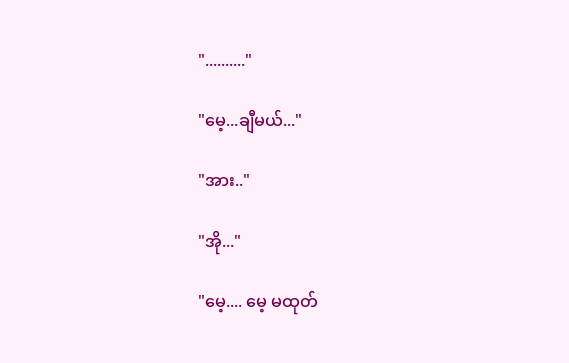".........."

"မေ့...ချီမယ်..."

"အား.."

"အို..."

"မေ့.... မေ့ မထုတ်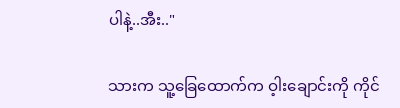ပါနဲ့..အီး.."

သားက သူ့ခြေထောက်က ဝ့ါးချောင်းကို ကိုင်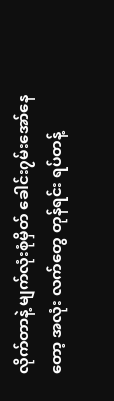လိုက်တာနဲ့ မျက်လုံးစုံမှိတ် ခေါင်း၇မ်းအော်နေတော့ အလုံး လက်တွေ တုန်ရင်း ရပ်တန့်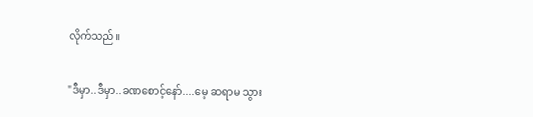လိုက်သည်။

"ဒီမှာ..ဒီမှာ..ခဏစောင့်နော်....မေ့ ဆရာမ သွား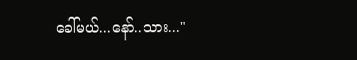ခေါ်မယ်...နော်..သား..."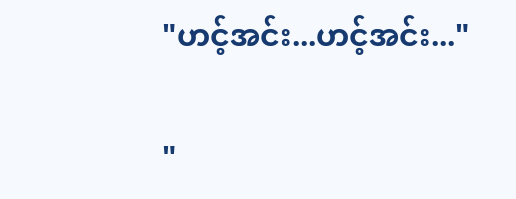"ဟင့်အင်း...ဟင့်အင်း..."

"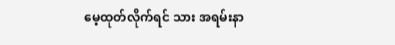မေ့ထုတ်လိုက်ရင် သား အရမ်းနာ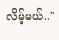လိမ့်မယ်.."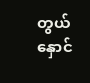တွယ်နှောင်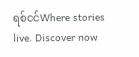ရစ်ငင်Where stories live. Discover now